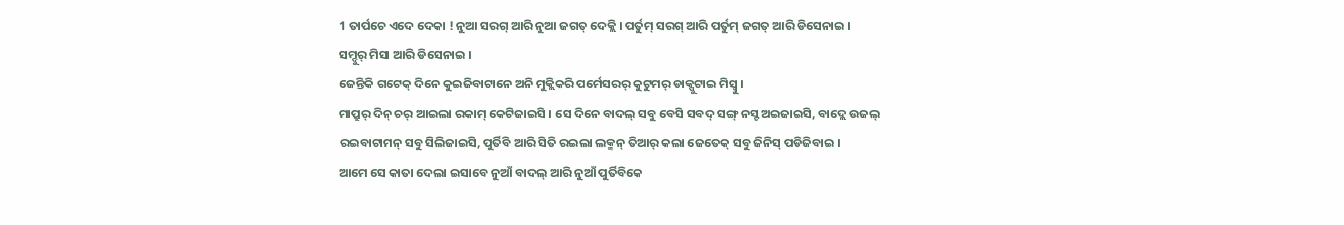1 ତାର୍ପଚେ ଏଦେ ଦେକା ! ନୁଆ ସରଗ୍ ଆରି ନୁଆ ଜଗତ୍ ଦେକ୍ଲି । ପର୍ତୁମ୍ ସରଗ୍ ଆରି ପର୍ତୁମ୍ ଜଗତ୍ ଆରି ଡିସେନାଇ । ସମ୍ଦୁର୍ ମିସା ଆରି ଡିସେନାଇ ।
ଜେନ୍ତିକି ଗଟେକ୍ ଦିନେ କୁଇଜିବାଟାନେ ଅନି ମୁକ୍ଲିକରି ପର୍ମେସରର୍ କୁଟୁମର୍ ଡାକ୍ପୁଟାଇ ମିସ୍ବୁ ।
ମାପ୍ରୁର୍ ଦିନ୍ ଚର୍ ଆଇଲା ରକାମ୍ କେଟିଜାଇସି । ସେ ଦିନେ ବାଦଲ୍ ସବୁ ବେସି ସବଦ୍ ସଙ୍ଗ୍ ନସ୍ଟ ଅଇଜାଇସି, ବାଦ୍ଲେ ଉଜଲ୍ ରଇବାଟାମନ୍ ସବୁ ସିଲିଜାଇସି, ପୁର୍ତିବି ଆରି ସିତି ରଇଲା ଲକ୍ମନ୍ ତିଆର୍ କଲା ଜେତେକ୍ ସବୁ ଜିନିସ୍ ପଡିଜିବାଇ ।
ଆମେ ସେ କାତା ଦେଲା ଇସାବେ ନୁଆଁ ବାଦଲ୍ ଆରି ନୁଆଁ ପୁର୍ତିବିକେ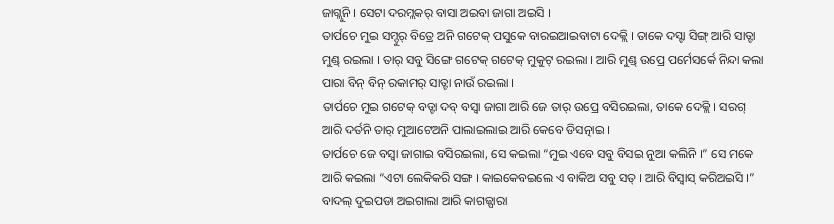ଜାଗ୍ଲୁନି । ସେଟା ଦରମ୍ଲକର୍ ବାସା ଅଇବା ଜାଗା ଅଇସି ।
ତାର୍ପଚେ ମୁଇ ସମ୍ଦୁର୍ ବିତ୍ରେ ଅନି ଗଟେକ୍ ପସୁକେ ବାରଇଆଇବାଟା ଦେକ୍ଲି । ତାକେ ଦସ୍ଟା ସିଙ୍ଗ୍ ଆରି ସାତ୍ଟା ମୁଣ୍ଡ୍ ରଇଲା । ତାର୍ ସବୁ ସିଙ୍ଗେ ଗଟେକ୍ ଗଟେକ୍ ମୁକୁଟ୍ ରଇଲା । ଆରି ମୁଣ୍ଡ୍ ଉପ୍ରେ ପର୍ମେସର୍କେ ନିନ୍ଦା କଲା ପାରା ବିନ୍ ବିନ୍ ରକାମର୍ ସାତ୍ଟା ନାଉଁ ରଇଲା ।
ତାର୍ପଚେ ମୁଇ ଗଟେକ୍ ବଡ୍ଟା ଦବ୍ ବସ୍ବା ଜାଗା ଆରି ଜେ ତାର୍ ଉପ୍ରେ ବସିରଇଲା, ତାକେ ଦେକ୍ଲି । ସରଗ୍ ଆରି ଦର୍ତନି ତାର୍ ମୁଆଟେଅନି ପାଲାଇଲାଇ ଆରି କେବେ ଡିସତ୍ନାଇ ।
ତାର୍ପଚେ ଜେ ବସ୍ବା ଜାଗାଇ ବସିରଇଲା, ସେ କଇଲା “ମୁଇ ଏବେ ସବୁ ବିସଇ ନୁଆ କଲିନି ।” ସେ ମକେ ଆରି କଇଲା “ଏଟା ଲେକିକରି ସଙ୍ଗ । କାଇକେବଇଲେ ଏ ବାକିଅ ସବୁ ସତ୍ । ଆରି ବିସ୍ବାସ୍ କରିଅଇସି ।”
ବାଦଲ୍ ଦୁଇପଡା ଅଇଗାଲା ଆରି କାଗଜ୍ପାରା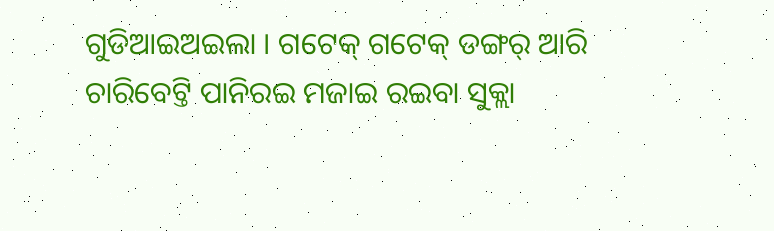ଗୁଡିଆଇଅଇଲା । ଗଟେକ୍ ଗଟେକ୍ ଡଙ୍ଗର୍ ଆରି ଚାରିବେଟ୍ତି ପାନିରଇ ମଜାଇ ରଇବା ସୁକ୍ଲା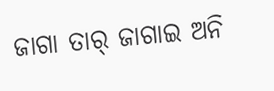ଜାଗା ତାର୍ ଜାଗାଇ ଅନି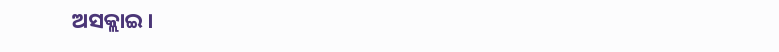ଅସକ୍ଲାଇ ।